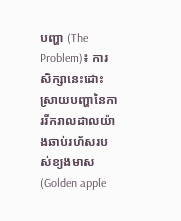បញ្ហា (The Problem)៖ ការសិក្សានេះដោះស្រាយបញ្ហានៃការរីករាលដាលយ៉ាងឆាប់រហ័សរបស់ខ្យងមាស (Golden apple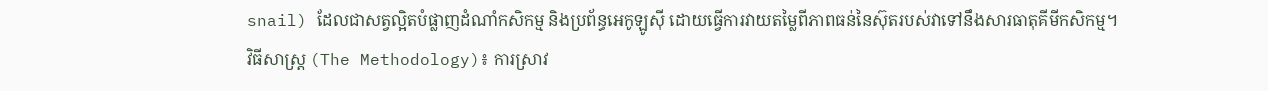snail) ដែលជាសត្វល្អិតបំផ្លាញដំណាំកសិកម្ម និងប្រព័ន្ធអេកូឡូស៊ី ដោយធ្វើការវាយតម្លៃពីភាពធន់នៃស៊ុតរបស់វាទៅនឹងសារធាតុគីមីកសិកម្ម។
វិធីសាស្ត្រ (The Methodology)៖ ការស្រាវ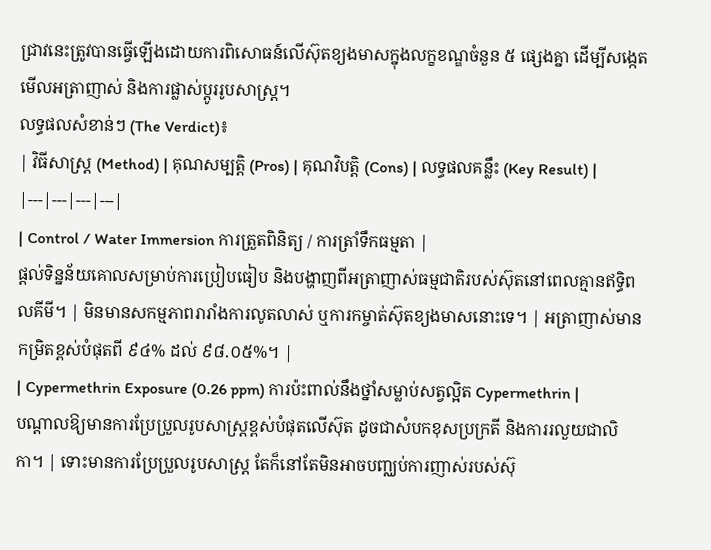ជ្រាវនេះត្រូវបានធ្វើឡើងដោយការពិសោធន៍លើស៊ុតខ្យងមាសក្នុងលក្ខខណ្ឌចំនួន ៥ ផ្សេងគ្នា ដើម្បីសង្កេតមើលអត្រាញាស់ និងការផ្លាស់ប្តូររូបសាស្ត្រ។
លទ្ធផលសំខាន់ៗ (The Verdict)៖
| វិធីសាស្ត្រ (Method) | គុណសម្បត្តិ (Pros) | គុណវិបត្តិ (Cons) | លទ្ធផលគន្លឹះ (Key Result) |
|---|---|---|---|
| Control / Water Immersion ការត្រួតពិនិត្យ / ការត្រាំទឹកធម្មតា |
ផ្តល់ទិន្នន័យគោលសម្រាប់ការប្រៀបធៀប និងបង្ហាញពីអត្រាញាស់ធម្មជាតិរបស់ស៊ុតនៅពេលគ្មានឥទ្ធិពលគីមី។ | មិនមានសកម្មភាពរារាំងការលូតលាស់ ឬការកម្ចាត់ស៊ុតខ្យងមាសនោះទេ។ | អត្រាញាស់មានកម្រិតខ្ពស់បំផុតពី ៩៤% ដល់ ៩៨.០៥%។ |
| Cypermethrin Exposure (0.26 ppm) ការប៉ះពាល់នឹងថ្នាំសម្លាប់សត្វល្អិត Cypermethrin |
បណ្តាលឱ្យមានការប្រែប្រួលរូបសាស្ត្រខ្ពស់បំផុតលើស៊ុត ដូចជាសំបកខុសប្រក្រតី និងការរលួយជាលិកា។ | ទោះមានការប្រែប្រួលរូបសាស្ត្រ តែក៏នៅតែមិនអាចបញ្ឈប់ការញាស់របស់ស៊ុ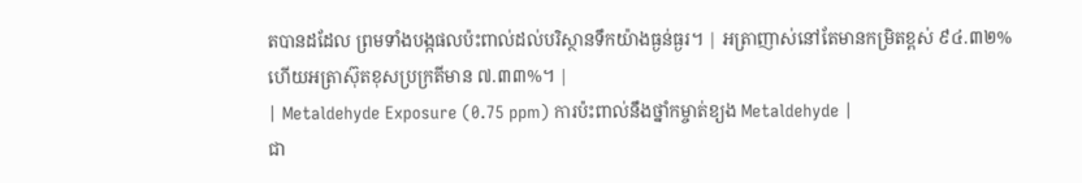តបានដដែល ព្រមទាំងបង្កផលប៉ះពាល់ដល់បរិស្ថានទឹកយ៉ាងធ្ងន់ធ្ងរ។ | អត្រាញាស់នៅតែមានកម្រិតខ្ពស់ ៩៤.៣២% ហើយអត្រាស៊ុតខុសប្រក្រតីមាន ៧.៣៣%។ |
| Metaldehyde Exposure (0.75 ppm) ការប៉ះពាល់នឹងថ្នាំកម្ចាត់ខ្យង Metaldehyde |
ជា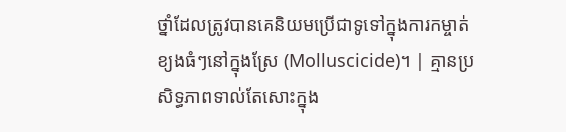ថ្នាំដែលត្រូវបានគេនិយមប្រើជាទូទៅក្នុងការកម្ចាត់ខ្យងធំៗនៅក្នុងស្រែ (Molluscicide)។ | គ្មានប្រសិទ្ធភាពទាល់តែសោះក្នុង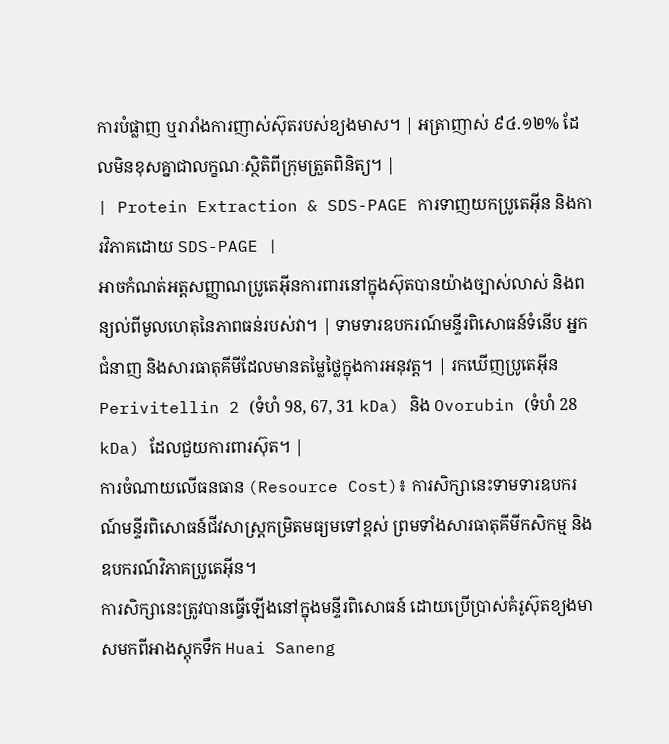ការបំផ្លាញ ឬរារាំងការញាស់ស៊ុតរបស់ខ្យងមាស។ | អត្រាញាស់ ៩៤.១២% ដែលមិនខុសគ្នាជាលក្ខណៈស្ថិតិពីក្រុមត្រួតពិនិត្យ។ |
| Protein Extraction & SDS-PAGE ការទាញយកប្រូតេអ៊ីន និងការវិភាគដោយ SDS-PAGE |
អាចកំណត់អត្តសញ្ញាណប្រូតេអ៊ីនការពារនៅក្នុងស៊ុតបានយ៉ាងច្បាស់លាស់ និងពន្យល់ពីមូលហេតុនៃភាពធន់របស់វា។ | ទាមទារឧបករណ៍មន្ទីរពិសោធន៍ទំនើប អ្នកជំនាញ និងសារធាតុគីមីដែលមានតម្លៃថ្លៃក្នុងការអនុវត្ត។ | រកឃើញប្រូតេអ៊ីន Perivitellin 2 (ទំហំ 98, 67, 31 kDa) និង Ovorubin (ទំហំ 28 kDa) ដែលជួយការពារស៊ុត។ |
ការចំណាយលើធនធាន (Resource Cost)៖ ការសិក្សានេះទាមទារឧបករណ៍មន្ទីរពិសោធន៍ជីវសាស្ត្រកម្រិតមធ្យមទៅខ្ពស់ ព្រមទាំងសារធាតុគីមីកសិកម្ម និងឧបករណ៍វិភាគប្រូតេអ៊ីន។
ការសិក្សានេះត្រូវបានធ្វើឡើងនៅក្នុងមន្ទីរពិសោធន៍ ដោយប្រើប្រាស់គំរូស៊ុតខ្យងមាសមកពីអាងស្តុកទឹក Huai Saneng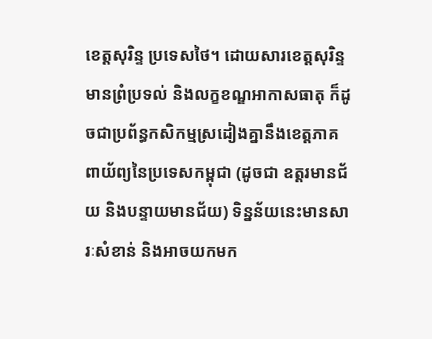ខេត្តសុរិន្ទ ប្រទេសថៃ។ ដោយសារខេត្តសុរិន្ទមានព្រំប្រទល់ និងលក្ខខណ្ឌអាកាសធាតុ ក៏ដូចជាប្រព័ន្ធកសិកម្មស្រដៀងគ្នានឹងខេត្តភាគពាយ័ព្យនៃប្រទេសកម្ពុជា (ដូចជា ឧត្តរមានជ័យ និងបន្ទាយមានជ័យ) ទិន្នន័យនេះមានសារៈសំខាន់ និងអាចយកមក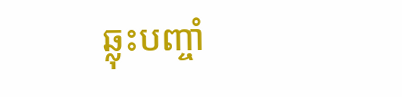ឆ្លុះបញ្ចាំ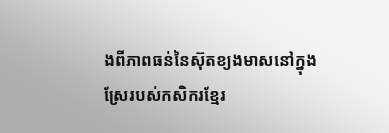ងពីភាពធន់នៃស៊ុតខ្យងមាសនៅក្នុងស្រែរបស់កសិករខ្មែរ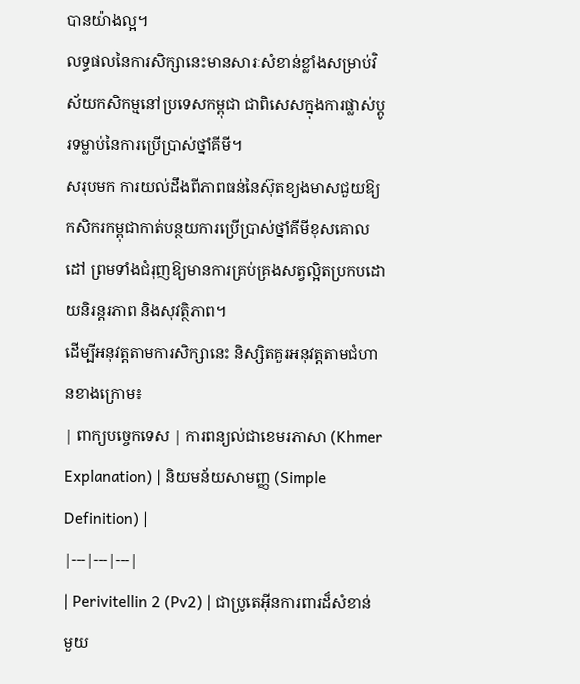បានយ៉ាងល្អ។
លទ្ធផលនៃការសិក្សានេះមានសារៈសំខាន់ខ្លាំងសម្រាប់វិស័យកសិកម្មនៅប្រទេសកម្ពុជា ជាពិសេសក្នុងការផ្លាស់ប្តូរទម្លាប់នៃការប្រើប្រាស់ថ្នាំគីមី។
សរុបមក ការយល់ដឹងពីភាពធន់នៃស៊ុតខ្យងមាសជួយឱ្យកសិករកម្ពុជាកាត់បន្ថយការប្រើប្រាស់ថ្នាំគីមីខុសគោលដៅ ព្រមទាំងជំរុញឱ្យមានការគ្រប់គ្រងសត្វល្អិតប្រកបដោយនិរន្តរភាព និងសុវត្ថិភាព។
ដើម្បីអនុវត្តតាមការសិក្សានេះ និស្សិតគួរអនុវត្តតាមជំហានខាងក្រោម៖
| ពាក្យបច្ចេកទេស | ការពន្យល់ជាខេមរភាសា (Khmer Explanation) | និយមន័យសាមញ្ញ (Simple Definition) |
|---|---|---|
| Perivitellin 2 (Pv2) | ជាប្រូតេអ៊ីនការពារដ៏សំខាន់មួយ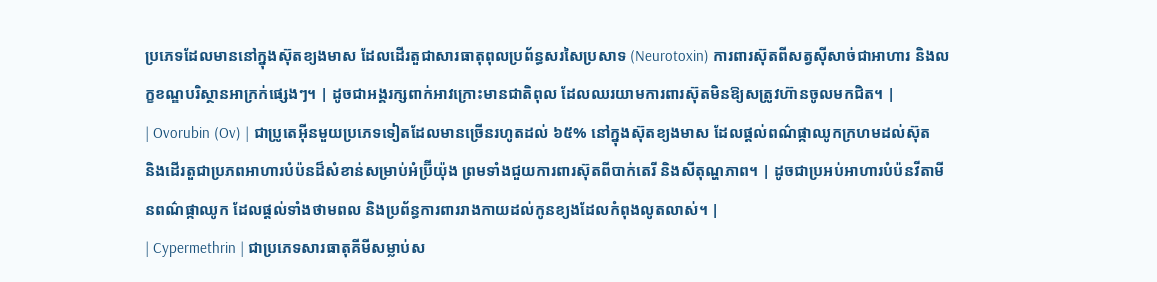ប្រភេទដែលមាននៅក្នុងស៊ុតខ្យងមាស ដែលដើរតួជាសារធាតុពុលប្រព័ន្ធសរសៃប្រសាទ (Neurotoxin) ការពារស៊ុតពីសត្វស៊ីសាច់ជាអាហារ និងលក្ខខណ្ឌបរិស្ថានអាក្រក់ផ្សេងៗ។ | ដូចជាអង្គរក្សពាក់អាវក្រោះមានជាតិពុល ដែលឈរយាមការពារស៊ុតមិនឱ្យសត្រូវហ៊ានចូលមកជិត។ |
| Ovorubin (Ov) | ជាប្រូតេអ៊ីនមួយប្រភេទទៀតដែលមានច្រើនរហូតដល់ ៦៥% នៅក្នុងស៊ុតខ្យងមាស ដែលផ្តល់ពណ៌ផ្កាឈូកក្រហមដល់ស៊ុត និងដើរតួជាប្រភពអាហារបំប៉នដ៏សំខាន់សម្រាប់អំប្រ៊ីយ៉ុង ព្រមទាំងជួយការពារស៊ុតពីបាក់តេរី និងសីតុណ្ហភាព។ | ដូចជាប្រអប់អាហារបំប៉នវីតាមីនពណ៌ផ្កាឈូក ដែលផ្តល់ទាំងថាមពល និងប្រព័ន្ធការពាររាងកាយដល់កូនខ្យងដែលកំពុងលូតលាស់។ |
| Cypermethrin | ជាប្រភេទសារធាតុគីមីសម្លាប់ស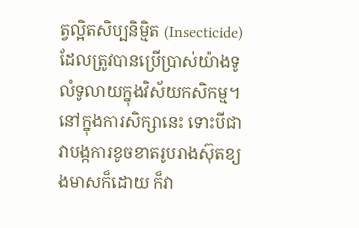ត្វល្អិតសិប្បនិម្មិត (Insecticide) ដែលត្រូវបានប្រើប្រាស់យ៉ាងទូលំទូលាយក្នុងវិស័យកសិកម្ម។ នៅក្នុងការសិក្សានេះ ទោះបីជាវាបង្កការខូចខាតរូបរាងស៊ុតខ្យងមាសក៏ដោយ ក៏វា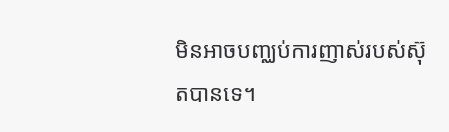មិនអាចបញ្ឈប់ការញាស់របស់ស៊ុតបានទេ។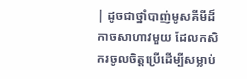| ដូចជាថ្នាំបាញ់មូសគីមីដ៏កាចសាហាវមួយ ដែលកសិករចូលចិត្តប្រើដើម្បីសម្លាប់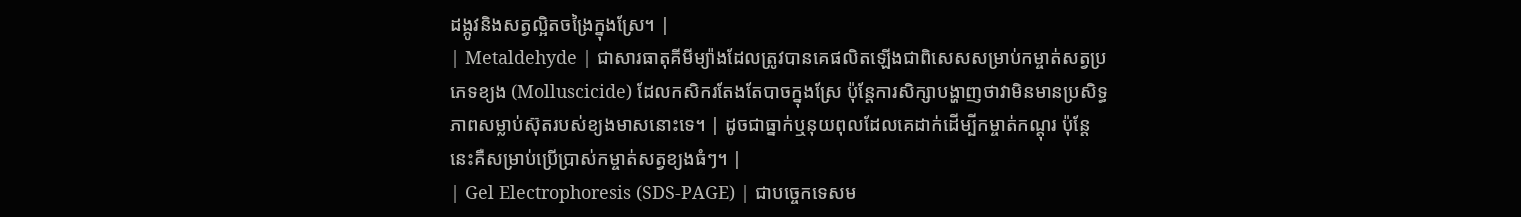ដង្កូវនិងសត្វល្អិតចង្រៃក្នុងស្រែ។ |
| Metaldehyde | ជាសារធាតុគីមីម្យ៉ាងដែលត្រូវបានគេផលិតឡើងជាពិសេសសម្រាប់កម្ចាត់សត្វប្រភេទខ្យង (Molluscicide) ដែលកសិករតែងតែបាចក្នុងស្រែ ប៉ុន្តែការសិក្សាបង្ហាញថាវាមិនមានប្រសិទ្ធភាពសម្លាប់ស៊ុតរបស់ខ្យងមាសនោះទេ។ | ដូចជាធ្នាក់ឬនុយពុលដែលគេដាក់ដើម្បីកម្ចាត់កណ្តុរ ប៉ុន្តែនេះគឺសម្រាប់ប្រើប្រាស់កម្ចាត់សត្វខ្យងធំៗ។ |
| Gel Electrophoresis (SDS-PAGE) | ជាបច្ចេកទេសម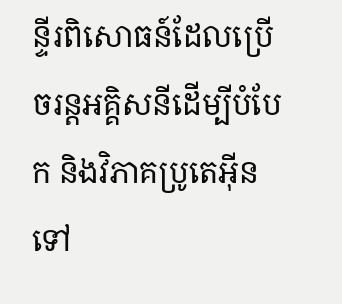ន្ទីរពិសោធន៍ដែលប្រើចរន្តអគ្គិសនីដើម្បីបំបែក និងវិភាគប្រូតេអ៊ីនទៅ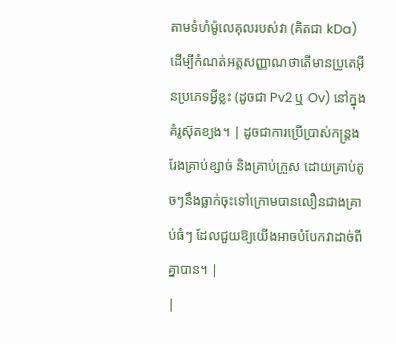តាមទំហំម៉ូលេគុលរបស់វា (គិតជា kDa) ដើម្បីកំណត់អត្តសញ្ញាណថាតើមានប្រូតេអ៊ីនប្រភេទអ្វីខ្លះ (ដូចជា Pv2 ឬ Ov) នៅក្នុងគំរូស៊ុតខ្យង។ | ដូចជាការប្រើប្រាស់កន្ត្រងរែងគ្រាប់ខ្សាច់ និងគ្រាប់ក្រួស ដោយគ្រាប់តូចៗនឹងធ្លាក់ចុះទៅក្រោមបានលឿនជាងគ្រាប់ធំៗ ដែលជួយឱ្យយើងអាចបំបែកវាដាច់ពីគ្នាបាន។ |
|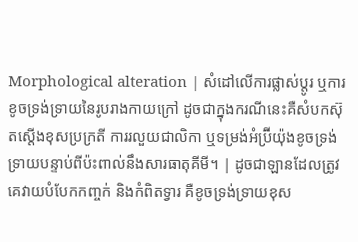Morphological alteration | សំដៅលើការផ្លាស់ប្តូរ ឬការខូចទ្រង់ទ្រាយនៃរូបរាងកាយក្រៅ ដូចជាក្នុងករណីនេះគឺសំបកស៊ុតស្តើងខុសប្រក្រតី ការរលួយជាលិកា ឬទម្រង់អំប្រ៊ីយ៉ុងខូចទ្រង់ទ្រាយបន្ទាប់ពីប៉ះពាល់នឹងសារធាតុគីមី។ | ដូចជាឡានដែលត្រូវគេវាយបំបែកកញ្ចក់ និងកំពិតទ្វារ គឺខូចទ្រង់ទ្រាយខុស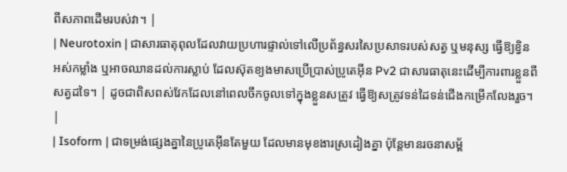ពីសភាពដើមរបស់វា។ |
| Neurotoxin | ជាសារធាតុពុលដែលវាយប្រហារផ្ទាល់ទៅលើប្រព័ន្ធសរសៃប្រសាទរបស់សត្វ ឬមនុស្ស ធ្វើឱ្យខ្វិន អស់កម្លាំង ឬអាចឈានដល់ការស្លាប់ ដែលស៊ុតខ្យងមាសប្រើប្រាស់ប្រូតេអ៊ីន Pv2 ជាសារធាតុនេះដើម្បីការពារខ្លួនពីសត្វដទៃ។ | ដូចជាពិសពស់វែកដែលនៅពេលចឹកចូលទៅក្នុងខ្លួនសត្រូវ ធ្វើឱ្យសត្រូវទន់ដៃទន់ជើងកម្រើកលែងរួច។ |
| Isoform | ជាទម្រង់ផ្សេងគ្នានៃប្រូតេអ៊ីនតែមួយ ដែលមានមុខងារស្រដៀងគ្នា ប៉ុន្តែមានរចនាសម្ព័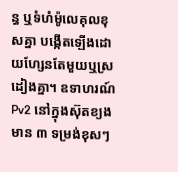ន្ធ ឬទំហំម៉ូលេគុលខុសគ្នា បង្កើតឡើងដោយហ្សែនតែមួយឬស្រដៀងគ្នា។ ឧទាហរណ៍ Pv2 នៅក្នុងស៊ុតខ្យងមាន ៣ ទម្រង់ខុសៗ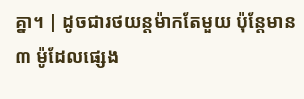គ្នា។ | ដូចជារថយន្តម៉ាកតែមួយ ប៉ុន្តែមាន ៣ ម៉ូដែលផ្សេង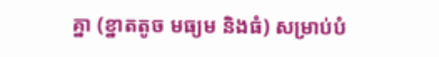គ្នា (ខ្នាតតូច មធ្យម និងធំ) សម្រាប់បំ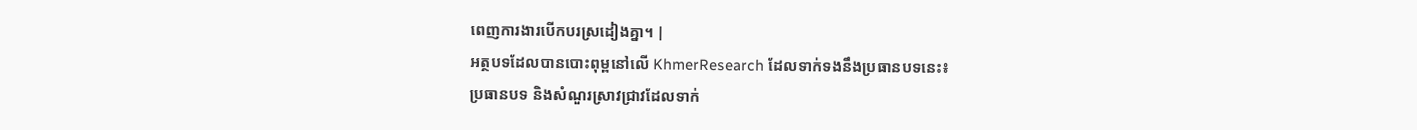ពេញការងារបើកបរស្រដៀងគ្នា។ |
អត្ថបទដែលបានបោះពុម្ពនៅលើ KhmerResearch ដែលទាក់ទងនឹងប្រធានបទនេះ៖
ប្រធានបទ និងសំណួរស្រាវជ្រាវដែលទាក់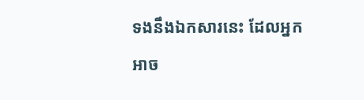ទងនឹងឯកសារនេះ ដែលអ្នកអាច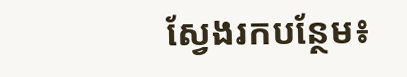ស្វែងរកបន្ថែម៖